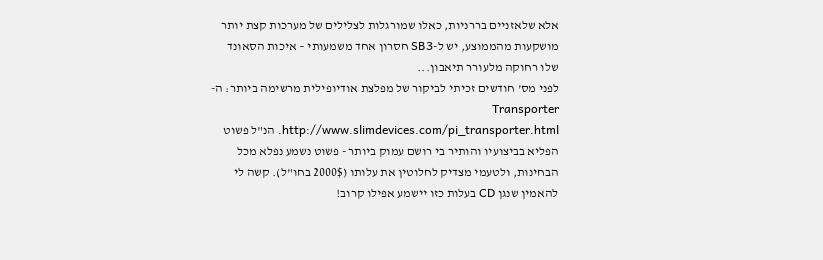אלא שלאזניים בררניות, כאלו שמורגלות לצלילים של מערכות קצת יותר מושקעות מהממוצע, יש ל-SB3 חסרון אחד משמעותי – איכות הסאונד שלו רחוקה מלעורר תיאבון...
לפני מס' חודשים זכיתי לביקור של מפלצת אודיופילית מרשימה ביותר: ה-Transporter http://www.slimdevices.com/pi_transporter.html. הנ"ל פשוט הפליא בביצועיו והותיר בי רושם עמוק ביותר - פשוט נשמע נפלא מכל הבחינות, ולטעמי מצדיק לחלוטין את עלותו (2000$ בחו"ל). קשה לי להאמין שנגן CD בעלות כזו יישמע אפילו קרוב!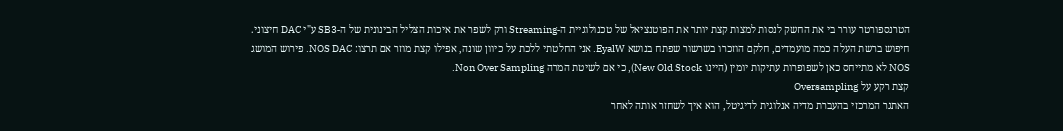הטרנספורטר עורר בי את החשק לנסות למצות קצת יותר את הפוטנציאל של טכנולוגיית ה-Streaming ורק לשפר את איכות הצליל הבינונית של ה-SB3 ע"י DAC חיצוני.
חיפוש ברשת העלה כמה מועמדים, חלקם הוזכרו בשרשור שפתח בנושא EyalW. אני החלטתי ללכת על כיוון שונה, אפילו קצת מוזר אם תרצו: NOS DAC. פירוש המושג NOS לא מתייחס כאן לשפופרות עתיקות יומין (היינו New Old Stock), כי אם לשיטת המרה Non Over Sampling.
קצת רקע על Oversampling
האתגר המרכזי בהעברת מדיה אנלוגית לדיגיטל, הוא איך לשחזר אותה לאחר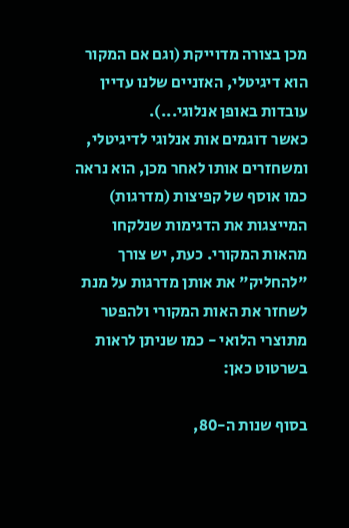מכן בצורה מדוייקת (וגם אם המקור הוא דיגיטלי, האזניים שלנו עדיין עובדות באופן אנלוגי...).
כאשר דוגמים אות אנלוגי לדיגיטלי, ומשחזרים אותו לאחר מכן, הוא נראה כמו אוסף של קפיצות (מדרגות) המייצגות את הדגימות שנלקחו מהאות המקורי. כעת, יש צורך "להחליק" את אותן מדרגות על מנת לשחזר את האות המקורי ולהפטר מתוצרי הלואי - כמו שניתן לראות בשרטוט כאן:

בסוף שנות ה-80,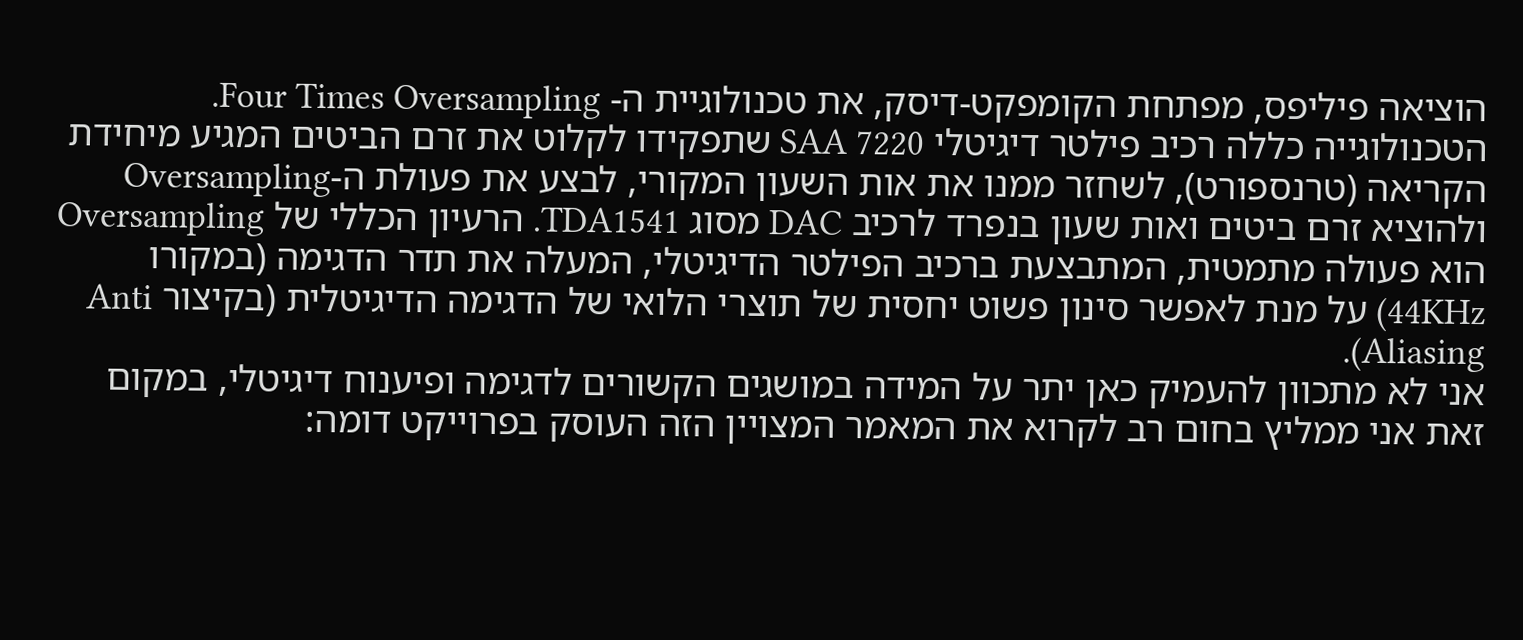הוציאה פיליפס, מפתחת הקומפקט-דיסק, את טכנולוגיית ה- Four Times Oversampling. הטכנולוגייה כללה רכיב פילטר דיגיטלי SAA 7220 שתפקידו לקלוט את זרם הביטים המגיע מיחידת הקריאה (טרנספורט), לשחזר ממנו את אות השעון המקורי, לבצע את פעולת ה-Oversampling ולהוציא זרם ביטים ואות שעון בנפרד לרכיב DAC מסוג TDA1541. הרעיון הכללי של Oversampling הוא פעולה מתמטית, המתבצעת ברכיב הפילטר הדיגיטלי, המעלה את תדר הדגימה (במקורו 44KHz) על מנת לאפשר סינון פשוט יחסית של תוצרי הלואי של הדגימה הדיגיטלית (בקיצור Anti Aliasing).
אני לא מתכוון להעמיק כאן יתר על המידה במושגים הקשורים לדגימה ופיענוח דיגיטלי, במקום זאת אני ממליץ בחום רב לקרוא את המאמר המצויין הזה העוסק בפרוייקט דומה: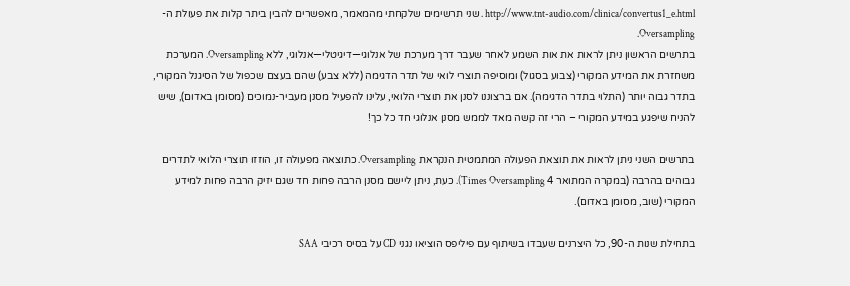http://www.tnt-audio.com/clinica/convertus1_e.html . שני תרשימים שלקחתי מהמאמר, מאפשרים להבין ביתר קלות את פעולת ה-Oversampling.
בתרשים הראשון ניתן לראות את אות השמע לאחר שעבר דרך מערכת של אנלוגי—דיגיטלי—אנלוגי, ללא Oversampling. המערכת משחזרת את המידע המקורי (צבוע בסגול) ומוסיפה תוצרי לואי של תדר הדגימה (ללא צבע) שהם בעצם שכפול של הסיגנל המקורי, בתדר גבוה יותר (התלוי בתדר הדגימה). אם ברצוננו לסנן את תוצרי הלואי, עלינו להפעיל מסנן מעביר-נמוכים (מסומן באדום), שיש להניח שיפגע במידע המקורי – הרי זה קשה מאד לממש מסנן אנלוגי חד כל כך!

בתרשים השני ניתן לראות את תוצאת הפעולה המתמטית הנקראת Oversampling. כתוצאה מפעולה זו, הוזזו תוצרי הלואי לתדרים גבוהים בהרבה (במקרה המתואר 4 Times Oversampling). כעת, ניתן ליישם מסנן הרבה פחות חד שגם יזיק הרבה פחות למידע המקורי (שוב, מסומן באדום).

בתחילת שנות ה-90, כל היצרנים שעבדו בשיתוף עם פיליפס הוציאו נגני CD על בסיס רכיבי SAA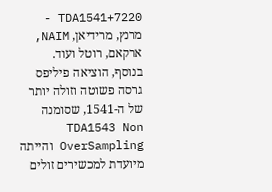7220+TDA1541 - מרנץ, מרידיאן, NAIM, ארקאם, רוטל ועוד.
בנוסף, הוציאה פיליפס גרסה פשוטה וזולה יותר של ה-1541, שסומנה TDA1543 Non OverSampling והייתה מיועדת למכשירים זולים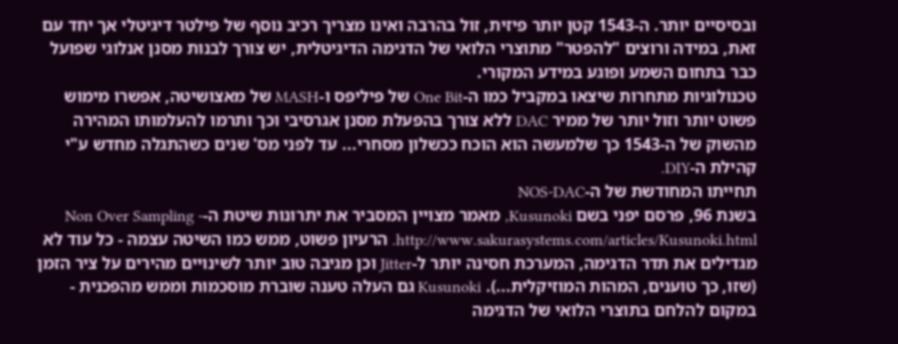ובסיסיים יותר. ה-1543 קטן יותר פיזית, זול בהרבה ואינו מצריך רכיב נוסף של פילטר דיגיטלי אך יחד עם זאת, במידה ורוצים "להפטר" מתוצרי הלואי של הדגימה הדיגיטלית, יש צורך לבנות מסנן אנלוגי שפועל כבר בתחום השמע ופוגע במידע המקורי.
טכנולוגיות מתחרות שיצאו במקביל כמו ה-One Bit של פיליפס ו-MASH של מאצושיטה, אפשרו מימוש פשוט יותר וזול יותר של ממיר DAC ללא צורך בהפעלת מסנן אגרסיבי וכך ותרמו להעלמותו המהירה מהשוק של ה-1543 כך שלמעשה הוא הוכח ככשלון מסחרי... עד לפני מס' שנים כשהתגלה מחדש ע"י קהילת ה-DIY.
תחייתו המחודשת של ה-NOS-DAC
בשנת 96, פרסם יפני בשם Kusunoki, מאמר מצויין המסביר את יתרונות שיטת ה-Non Over Sampling - http://www.sakurasystems.com/articles/Kusunoki.html. הרעיון פשוט, ממש כמו השיטה עצמה - כל עוד לא מגדילים את תדר הדגימה, המערכת חסינה יותר ל-Jitter וכן מגיבה טוב יותר לשינויים מהירים על ציר הזמן (שזו, כך טוענים, המהות המוזיקלית...). Kusunoki גם העלה טענה שוברת מוסכמות וממש מהפכנית - במקום להלחם בתוצרי הלואי של הדגימה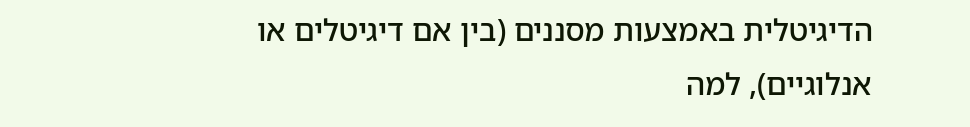הדיגיטלית באמצעות מסננים (בין אם דיגיטלים או אנלוגיים), למה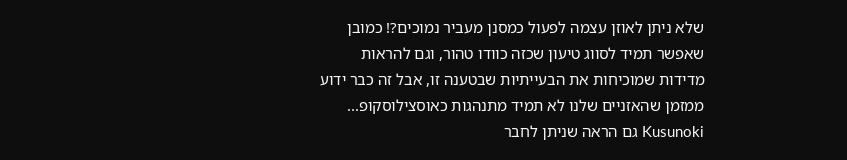שלא ניתן לאוזן עצמה לפעול כמסנן מעביר נמוכים?! כמובן שאפשר תמיד לסווג טיעון שכזה כוודו טהור, וגם להראות מדידות שמוכיחות את הבעייתיות שבטענה זו, אבל זה כבר ידוע ממזמן שהאזניים שלנו לא תמיד מתנהגות כאוסצילוסקופ...
Kusunoki גם הראה שניתן לחבר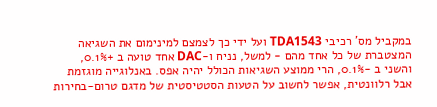במקביל מס' רכיבי TDA1543 ועל ידי כך לצמצם למינימום את השגיאה המצטברת של כל אחד מהם - למשל, נניח ו-DAC אחד טועה ב +0.1%, והשני ב -0.1%, הרי ממוצע השגיאות הכולל יהיה אפס. באנלוגייה מוגזמת אבל רלוונטית, אפשר לחשוב על הטעות הסטטיסטית של מדגם טרום-בחירות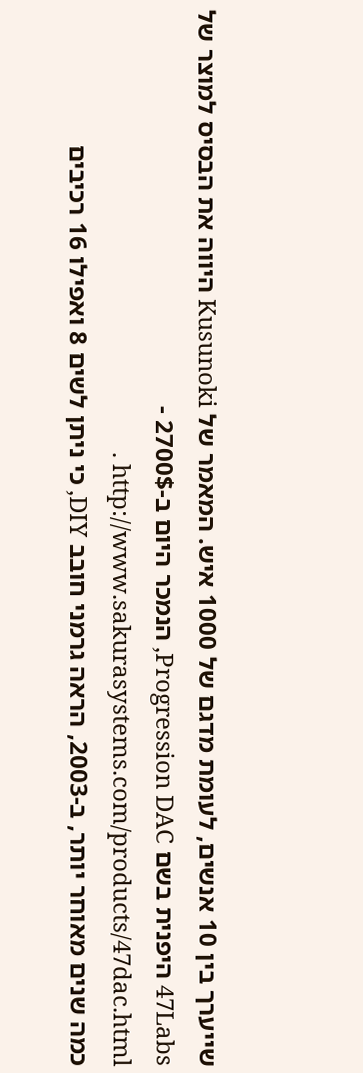שייערך בין 10 אנשים, לעומת מדגם של 1000 איש. המאמר של Kusunoki היווה את הבסיס למוצר של 47Labs היפנית בשם Progression DAC, הנמכר היום ב-2700$ - http://www.sakurasystems.com/products/47dac.html .
כמה שנים מאוחר יותר, ב-2003, הראה גרמני חובב DIY, כי ניתן לשים 8 ואפילו 16 רכיבים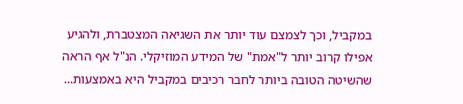במקביל, וכך לצמצם עוד יותר את השגיאה המצטברת, ולהגיע אפילו קרוב יותר ל"אמת" של המידע המוזיקלי. הנ"ל אף הראה שהשיטה הטובה ביותר לחבר רכיבים במקביל היא באמצעות...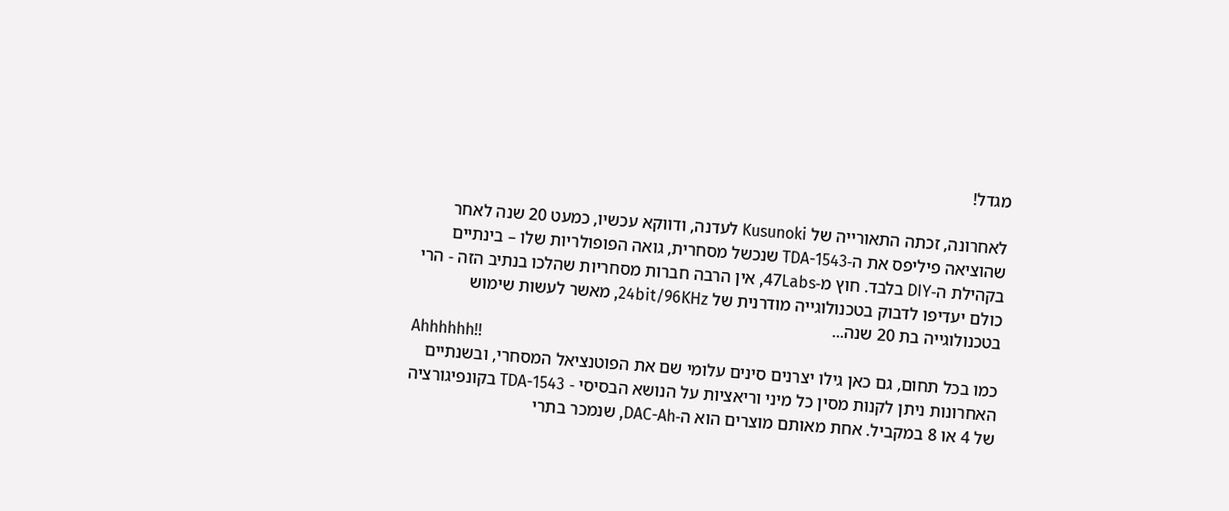מגדל!

לאחרונה, זכתה התאורייה של Kusunoki לעדנה, ודווקא עכשיו, כמעט 20 שנה לאחר שהוציאה פיליפס את ה-TDA-1543 שנכשל מסחרית, גואה הפופולריות שלו – בינתיים בקהילת ה-DIY בלבד. חוץ מ-47Labs, אין הרבה חברות מסחריות שהלכו בנתיב הזה - הרי כולם יעדיפו לדבוק בטכנולוגייה מודרנית של 24bit/96KHz, מאשר לעשות שימוש בטכנולוגייה בת 20 שנה...
Ahhhhhh!!
כמו בכל תחום, גם כאן גילו יצרנים סינים עלומי שם את הפוטנציאל המסחרי, ובשנתיים האחרונות ניתן לקנות מסין כל מיני וריאציות על הנושא הבסיסי - TDA-1543 בקונפיגורציה של 4 או 8 במקביל. אחת מאותם מוצרים הוא ה-DAC-Ah, שנמכר בתרי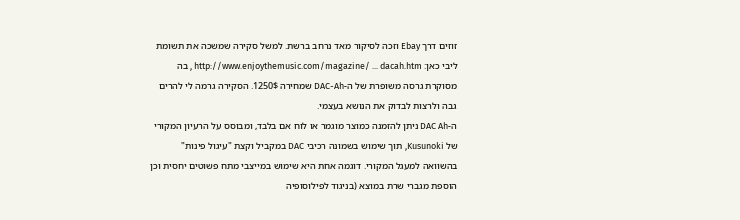זוזים דרך Ebay וזכה לסיקור מאד נרחב ברשת. למשל סקירה שמשכה את תשומת ליבי כאן: http://www.enjoythemusic.com/magazine/ ... dacah.htm , בה מסוקרת גרסה משופרת של ה-DAC-Ah שמחירה 1250$. הסקירה גרמה לי להרים גבה ולרצות לבדוק את הנושא בעצמי.
ה-DAC Ah ניתן להזמנה כמוצר מוגמר או לוח אם בלבד, ומבוסס על הרעיון המקורי של Kusunoki, תוך שימוש בשמונה רכיבי DAC במקביל וקצת "עיגול פינות" בהשוואה למעגל המקורי. דוגמה אחת היא שימוש במייצבי מתח פשוטים יחסית וכן הוספת מגברי שרת במוצא (בניגוד לפילוסופיה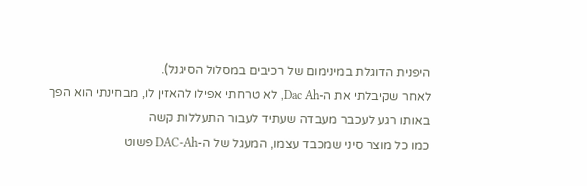היפנית הדוגלת במינימום של רכיבים במסלול הסיגנל).
לאחר שקיבלתי את ה-Dac Ah, לא טרחתי אפילו להאזין לו, מבחינתי הוא הפך באותו רגע לעכבר מעבדה שעתיד לעבור התעללות קשה
כמו כל מוצר סיני שמכבד עצמו, המעגל של ה-DAC-Ah פשוט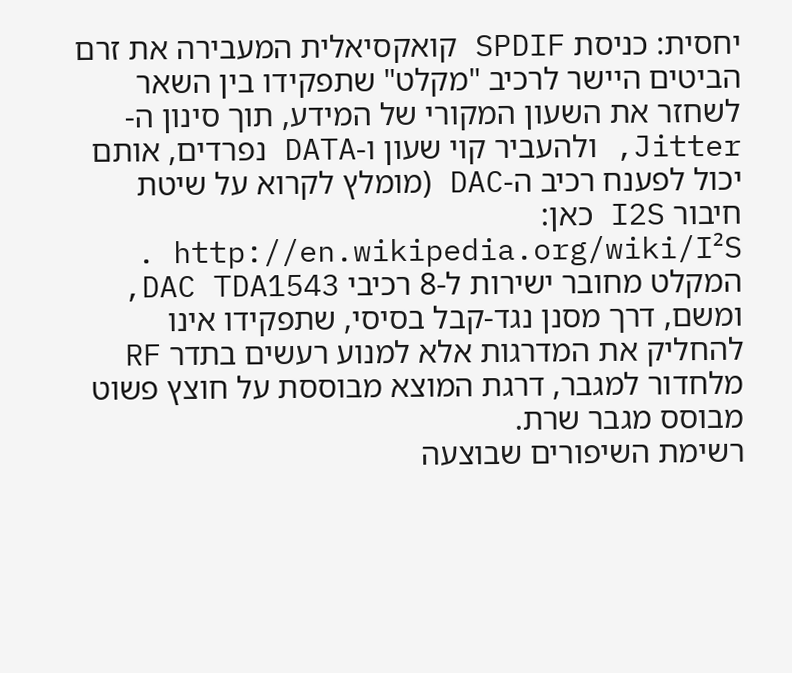יחסית: כניסת SPDIF קואקסיאלית המעבירה את זרם הביטים היישר לרכיב "מקלט" שתפקידו בין השאר לשחזר את השעון המקורי של המידע, תוך סינון ה-Jitter, ולהעביר קוי שעון ו-DATA נפרדים, אותם יכול לפענח רכיב ה-DAC (מומלץ לקרוא על שיטת חיבור I2S כאן: http://en.wikipedia.org/wiki/I²S .
המקלט מחובר ישירות ל-8 רכיבי DAC TDA1543, ומשם, דרך מסנן נגד-קבל בסיסי, שתפקידו אינו להחליק את המדרגות אלא למנוע רעשים בתדר RF מלחדור למגבר, דרגת המוצא מבוססת על חוצץ פשוט מבוסס מגבר שרת.
רשימת השיפורים שבוצעה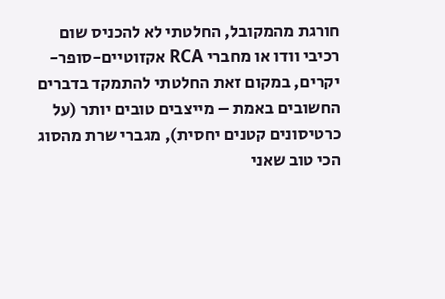חורגת מהמקובל, החלטתי לא להכניס שום רכיבי וודו או מחברי RCA אקזוטיים-סופר-יקרים, במקום זאת החלטתי להתמקד בדברים החשובים באמת – מייצבים טובים יותר (על כרטיסונים קטנים יחסית), מגברי שרת מהסוג הכי טוב שאני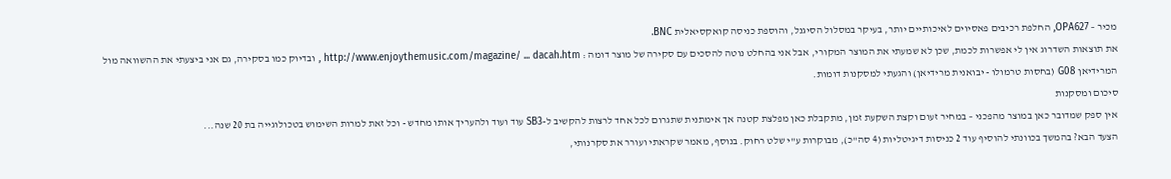מכיר – OPA627, החלפת רכיבים פאסיוים לאיכותיים יותר, בעיקר במסלול הסיגנל, והוספת כניסה קואקסיאלית BNC.
את תוצאות השדרוג אין לי אפשרות לכמת, שכן לא שמעתי את המוצר המקורי, אבל אני בהחלט נוטה להסכים עם סקירה של מוצר דומה : http://www.enjoythemusic.com/magazine/ ... dacah.htm , ובדיוק כמו בסקירה, גם אני ביצעתי את ההשוואה מול המרידיאן G08 (בחסות טרמולו - יבואנית מרידיאן) והגעתי למסקנות דומות.
סיכום ומסקנות
אין ספק שמדובר כאן במוצר מהפכני – במחיר זעום וקצת השקעת זמן, מתקבלת כאן מפלצת קטנה אך אימתנית שתגרום לכל אחד לרצות להקשיב ל-SB3 עוד ועוד ולהעריך אותו מחדש - וכל זאת למרות השימוש בטכולוגייה בת 20 שנה...
הצעד הבא? בהמשך בכוונתי להוסיף עוד 2 כניסות דיגיטליות (4 סה"כ), מבוקרות ע"י שלט רחוק. בנוסף, מאמר שקראתי ועורר את סקרנותי,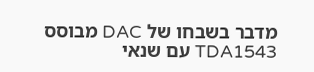מדבר בשבחו של DAC מבוסס TDA1543 עם שנאי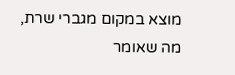מוצא במקום מגברי שרת, מה שאומר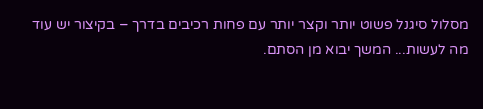מסלול סיגנל פשוט יותר וקצר יותר עם פחות רכיבים בדרך – בקיצור יש עוד מה לעשות... המשך יבוא מן הסתם.